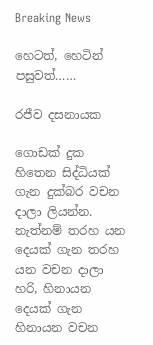Breaking News

හෙටත්, හෙටින් පසුවත්……

රජීව දසනායක

ගොඩක් දුක හිතෙන සිද්ධියක් ගැන දුක්බර වචන දාලා ලියන්න. නැත්නම් තරහ යන දෙයක් ගැන තරහ යන වචන දාලා හරි, හිනායන දෙයක් ගැන හිනායන වචන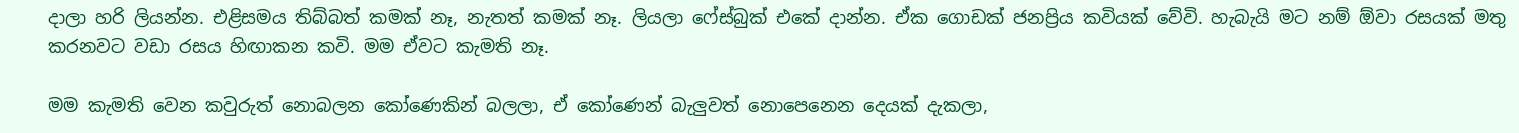දාලා හරි ලියන්න. එළිසමය තිබ්බත් කමක් නෑ, නැතත් කමක් නෑ. ලියලා ෆේස්බුක් එකේ දාන්න. ඒක ගොඩක් ජනප්‍රිය කවියක් වේවි. හැබැයි මට නම් ඕවා රසයක් මතු කරනවට වඩා රසය හිඟාකන කවි. මම ඒවට කැමති නෑ.

මම කැමති වෙන කවුරුත් නොබලන කෝණෙකින් බලලා, ඒ කෝණෙන් බැලුවත් නොපෙනෙන දෙයක් දැකලා,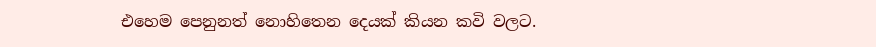එහෙම පෙනුනත් නොහිතෙන දෙයක් කියන කවි වලට.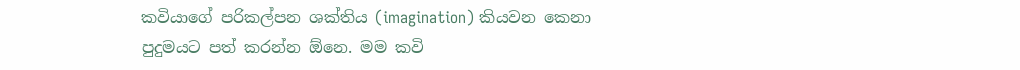කවියාගේ පරිකල්පන ශක්තිය (imagination) කියවන කෙනා පුදුමයට පත් කරන්න ඕනෙ. මම කවි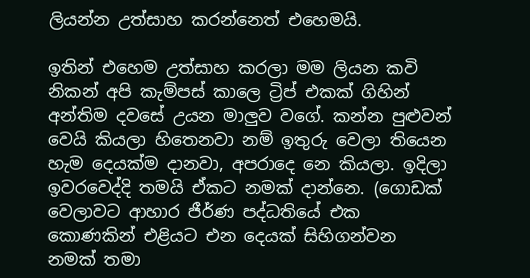ලියන්න උත්සාහ කරන්නෙත් එහෙමයි.

ඉතින් එහෙම උත්සාහ කරලා මම ලියන කවි නිකන් අපි කැම්පස් කාලෙ ට්‍රිප් එකක් ගිහින් අන්තිම දවසේ උයන මාලුව වගේ. කන්න පුළුවන් වෙයි කියලා හිතෙනවා නම් ඉතුරු වෙලා තියෙන හැම දෙයක්ම දානවා, අපරාදෙ නෙ කියලා. ඉදිලා ඉවරවෙද්දි තමයි ඒකට නමක් දාන්නෙ. (ගොඩක් වෙලාවට ආහාර ජීර්ණ පද්ධතියේ එක කොණකින් එළියට එන දෙයක් සිහිගන්වන නමක් තමා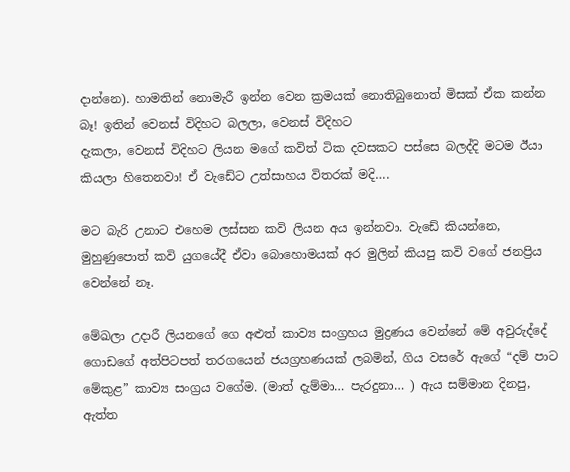දාන්නෙ). හාමතින් නොමැරී ඉන්න වෙන ක්‍රමයක් නොතිබුනොත් මිසක් ඒක කන්න බෑ! ඉතින් වෙනස් විදිහට බලලා, වෙනස් විදිහට
දැකලා, වෙනස් විදිහට ලියන මගේ කවිත් ටික දවසකට පස්සෙ බලද්දි මටම ඊයා කියලා හිතෙනවා! ඒ වැඩේට උත්සාහය විතරක් මදි….

මට බැරි උනාට එහෙම ලස්සන කවි ලියන අය ඉන්නවා. වැඩේ කියන්නෙ, මුහුණුපොත් කවි යුගයේදී ඒවා බොහොමයක් අර මුලින් කියපු කවි වගේ ජනප්‍රිය වෙන්නේ නෑ.

මේඛලා උදාරී ලියනගේ ගෙ අළුත් කාව්‍ය සංග්‍රහය මුද්‍රණය වෙන්නේ මේ අවුරුද්දේ ගොඩගේ අත්පිටපත් තරගයෙන් ජයග්‍රහණයක් ලබමින්, ගිය වසරේ ඇගේ “දම් පාට මේකුළ” කාව්‍ය සංග්‍රය වගේම. (මාත් දැම්මා… පැරදුනා… ) ඇය සම්මාන දිනපු, ඇත්ත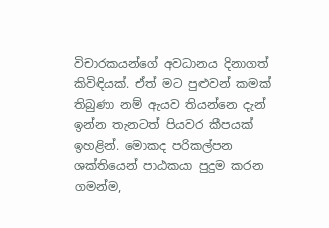විචාරකයන්ගේ අවධානය දිනාගත් කිවිඳියක්. ඒත් මට පුළුවන් කමක් තිබුණා නම් ඇයව තියන්නෙ දැන් ඉන්න තැනටත් පියවර කීපයක් ඉහළින්. මොකද පරිකල්පන ශක්තියෙන් පාඨකයා පුදුම කරන ගමන්ම,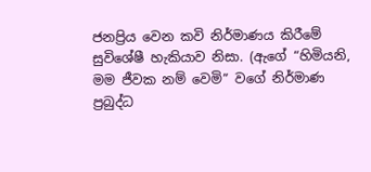ජනප්‍රිය වෙන කවි නිර්මාණය කිරීමේ සුවිශේෂී හැකියාව නිසා. (ඇගේ “හිමියනි, මම ජීවක නම් වෙමි” වගේ නිර්මාණ ප්‍රබුද්ධ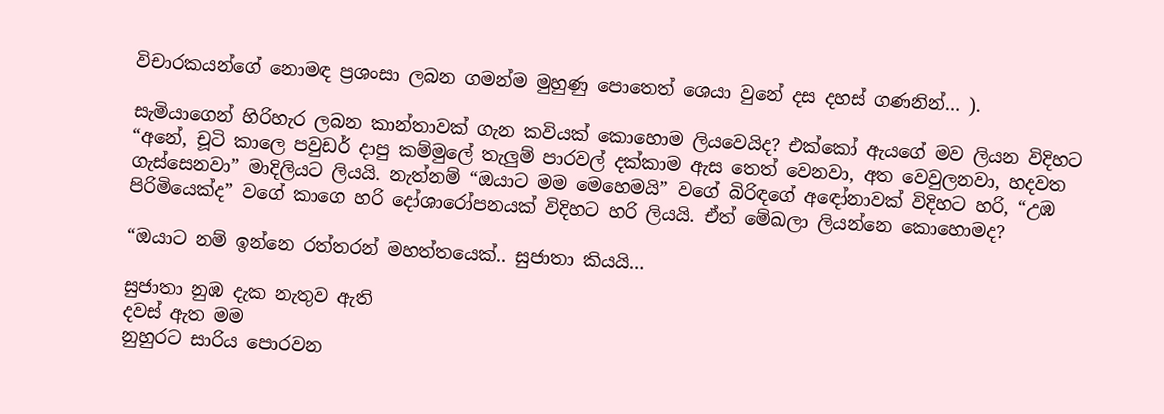විචාරකයන්ගේ නොමඳ ප්‍රශංසා ලබන ගමන්ම මුහුණු පොතෙත් ශෙයා වුනේ දස දහස් ගණනින්… ).

සැමියාගෙන් හිරිහැර ලබන කාන්තාවක් ගැන කවියක් කොහොම ලියවෙයිද? එක්කෝ ඇයගේ මව ලියන විදිහට “අනේ, චූටි කාලෙ පවුඩර් දාපු කම්මුලේ තැලුම් පාරවල් දක්කාම ඇස තෙත් වෙනවා, අත වෙවුලනවා, හදවත ගැස්සෙනවා” මාදිලියට ලියයි. නැත්නම් “ඔයාට මම මෙහෙමයි” වගේ බිරිඳගේ අඳෝනාවක් විදිහට හරි, “උඹ පිරිමියෙක්ද” වගේ කාගෙ හරි දෝශාරෝපනයක් විදිහට හරි ලියයි. ඒත් මේඛලා ලියන්නෙ කොහොමද?

“ඔයාට නම් ඉන්නෙ රත්තරන් මහත්තයෙක්.. සුජාතා කියයි…

සුජාතා නුඹ දැක නැතුව ඇති
දවස් ඇත මම
නුහුරට සාරිය පොරවන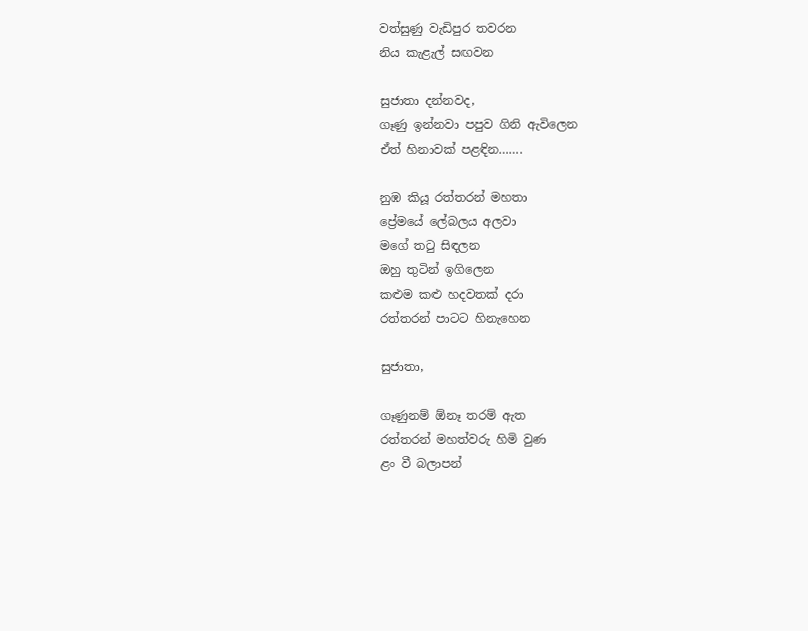වත්සුණු වැඩිපුර තවරන
නිය කැළැල් සඟවන

සුජාතා දන්නවද,
ගෑණු ඉන්නවා පපුව ගිනි ඇවිලෙන
ඒත් හිනාවක් පළඳින…….

නුඹ කියූ රත්තරන් මහතා
ප්‍රේමයේ ලේබලය අලවා
මගේ තටු සිඳලන
ඔහු තුටින් ඉගිලෙන
කළුම කළු හදවතක් දරා
රත්තරන් පාටට හිනැහෙන

සුජාතා,

ගෑණුනම් ඕනෑ තරම් ඇත
රත්තරන් මහත්වරු හිමි වුණ
ළං වී බලාපන්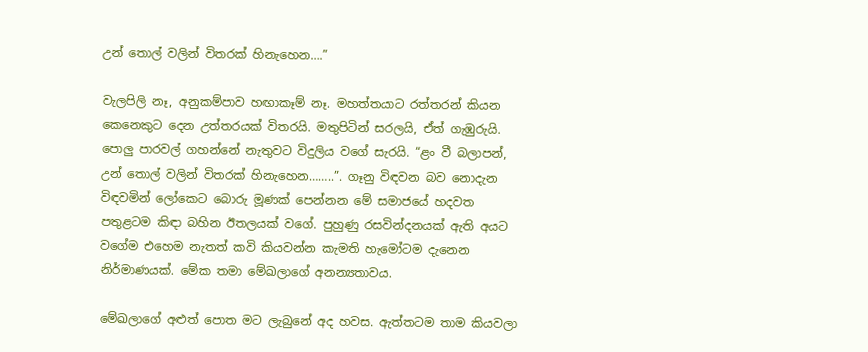උන් තොල් වලින් විතරක් හිනැහෙන….”

වැලපිලි නෑ, අනුකම්පාව හඟාකෑම් නෑ. මහත්තයාට රත්තරන් කියන කෙනෙකුට දෙන උත්තරයක් විතරයි. මතුපිටින් සරලයි, ඒත් ගැඹුරුයි. පොලු පාරවල් ගහන්නේ නැතුවට විදුලිය වගේ සැරයි. “ළං වී බලාපන්, උන් තොල් වලින් විතරක් හිනැහෙන……..”. ගෑනු විඳවන බව නොදැන විඳවමින් ලෝකෙට බොරු මූණක් පෙන්නන මේ සමාජයේ හදවත පතුළටම කිඳා බහින ඊතලයක් වගේ. පුහුණු රසවින්දනයක් ඇති අයට වගේම එහෙම නැතත් කවි කියවන්න කැමති හැමෝටම දැනෙන නිර්මාණයක්. මේක තමා මේඛලාගේ අනන්‍යතාවය.

මේඛලාගේ අළුත් පොත මට ලැබුනේ අද හවස. ඇත්තටම තාම කියවලා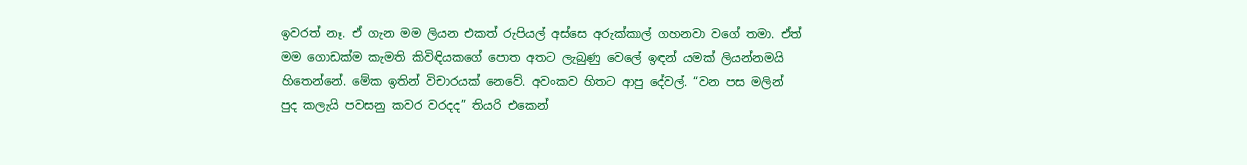ඉවරත් නෑ. ඒ ගැන මම ලියන එකත් රුපියල් අස්සෙ අරුක්කාල් ගහනවා වගේ තමා. ඒත් මම ගොඩක්ම කැමති කිවිඳියකගේ පොත අතට ලැබුණු වෙලේ ඉඳන් යමක් ලියන්නමයි හිතෙන්නේ. මේක ඉතින් විචාරයක් නෙවේ. අවංකව හිතට ආපු දේවල්. “වන පස මලින් පුද කලැයි පවසනු කවර වරදද” තියරි එකෙන්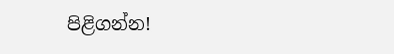පිළිගන්න!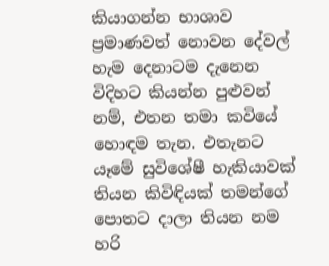කියාගන්න භාශාව ප්‍රමාණවත් නොවන දේවල් හැම දෙනාටම දැනෙන විදිහට කියන්න පුළුවන් නම්, එතන තමා කවියේ හොඳම තැන. එතැනට යෑමේ සුවිශේෂී හැකියාවක් තියන කිවිඳියක් තමන්ගේ පොතට දාලා තියන නම හරි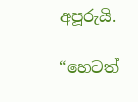අපූරුයි.

“හෙටත්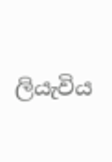ලියැවිය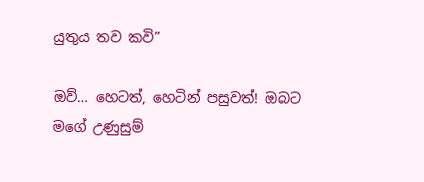යුතුය තව කවි”

ඔව්… හෙටත්, හෙටින් පසුවත්! ඔබට මගේ උණුසුම්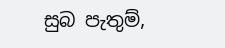සුබ පැතුම්,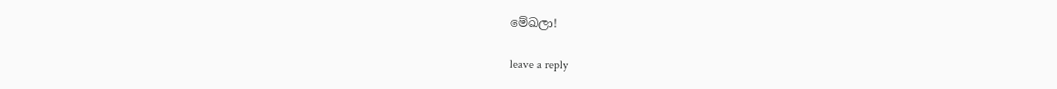මේඛලා!

leave a reply